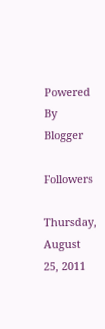Powered By Blogger

Followers

Thursday, August 25, 2011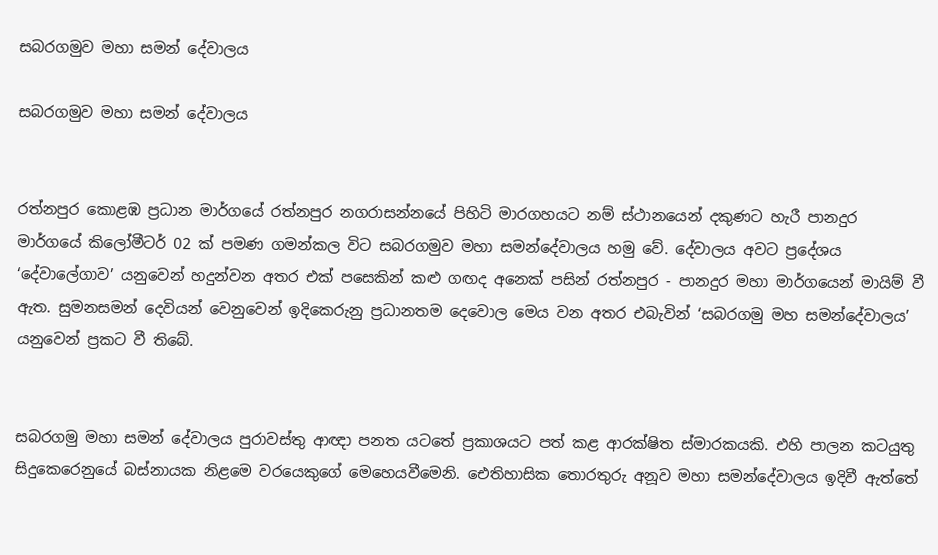සබරගමුව මහා සමන් දේවාලය

සබරගමුව මහා සමන් දේවාලය


රත්නපුර කොළඹ ප්‍රධාන මාර්ගයේ රත්නපුර නගරාසන්නයේ පිහිටි මාරගහයට නම් ස්ථානයෙන් දකුණට හැරී පානදුර මාර්ගයේ කිලෝමීටර් 02 ක් පමණ ගමන්කල විට සබරගමුව මහා සමන්දේවාලය හමු වේ. දේවාලය අවට ප්‍රදේශය ‘දේවාලේගාව’ යනුවෙන් හදුන්වන අතර එක් පසෙකින් කළු ගඟද අනෙක් පසින් රත්නපුර - පානදුර මහා මාර්ගයෙන් මායිම් වී ඇත. සුමනසමන් දෙවියන් වෙනුවෙන් ඉදිකෙරුනු ප්‍රධානතම දෙවොල මෙය වන අතර එබැවින් ‘සබරගමු මහ සමන්දේවාලය’ යනුවෙන් ප්‍රකට වී තිබේ.


සබරගමු ම‍හා සමන් දේවාලය පුරාවස්තු ආඥා පනත යටතේ ප්‍රකාශයට පත් කළ ආරක්ෂිත ස්මාරකයකි. එහි පාලන කටයුතු සිදුකෙරෙනුයේ බස්නායක නිළමෙ වරයෙකුගේ මෙහෙයවීමෙනි. ඓතිහාසික තොරතුරු අනූව මහා සමන්දේවාලය ඉදිවී ඇත්තේ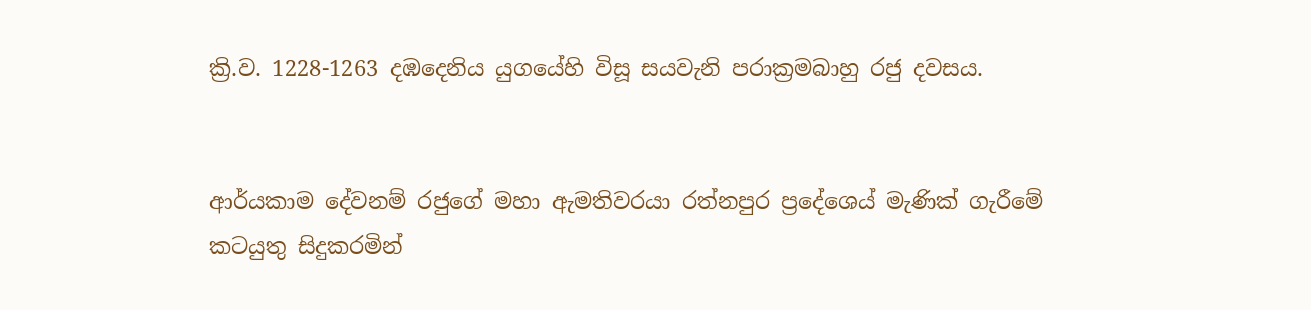ක්‍රි.ව. 1228-1263 දඹදෙනිය යුගයේහි විසූ සයවැනි පරාක්‍රමබාහු රජු දවසය.


ආර්යකාම දේවනම් රජුගේ මහා ඇමතිවරයා රත්නපුර ප්‍රදේශ‍ෙය් මැණික් ගැරීමේ කටයුතු සිදුකරමින්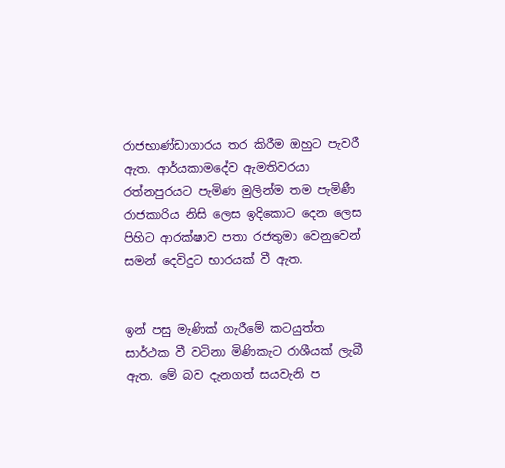රාජභාණ්ඩාගාරය තර කිරීම ඔහුට පැවරී ඇත. ආර්යකාමදේව ඇමතිවරයා රත්නපුරයට පැමිණ මුලින්ම තම පැමිණී රාජකාරිය නිසි ලෙස ඉදිකොට දෙන ලෙස පිහිට ආරක්ෂාව පතා රජතුමා වෙනුවෙන් සමන් දෙවිදුට භාරයක් වී ඇත.


ඉන් පසු මැණික් ගැරීමේ කටයුත්ත සාර්ථක වී වටිනා මිණිකැට රාශීයක් ලැබී ඇත. මේ බව දැනගත් ‍සයවැනි ප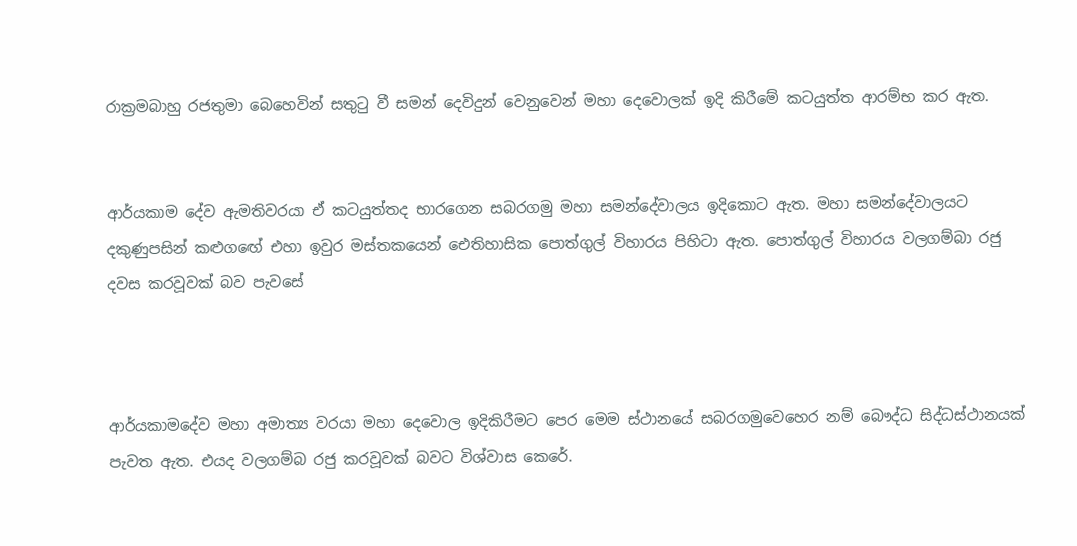රාක්‍රමබාහු රජතුමා බෙහෙවින් සතුටු වී සමන් දෙවිදුන් වෙනුවෙන් මහා දෙවොලක් ඉදි කිරීමේ කටයුත්ත ආරම්භ කර ඇත.


ආර්යකාම දේව ඇමතිවරයා ඒ කටයුත්තද භාරගෙන සබරගමු මහා සමන්දේවාලය ඉදිකො‍ට ඇත. මහා සමන්දේවාලයට දකුණුපසින් කළුග‍ඟේ එහා ඉවුර මස්තකයෙන් ඓතිහාසික පොත්ගුල් විහාරය පිහි‍ටා ඇත. පොත්ගුල් විහාරය වලගම්බා රජු දවස කරවූවක් බව පැවසේ



ආර්යක‍ාමදේව මහා අමාත්‍ය වරයා මහා දෙවොල ඉදිකිරීමට පෙර මෙම ස්ථානයේ සබරගමුවෙහෙර නම් බෞද්ධ සිද්ධස්ථානයක් පැවත ඇත. එයද වලගම්බ රජු කරවූවක් බවට විශ්වාස කෙරේ.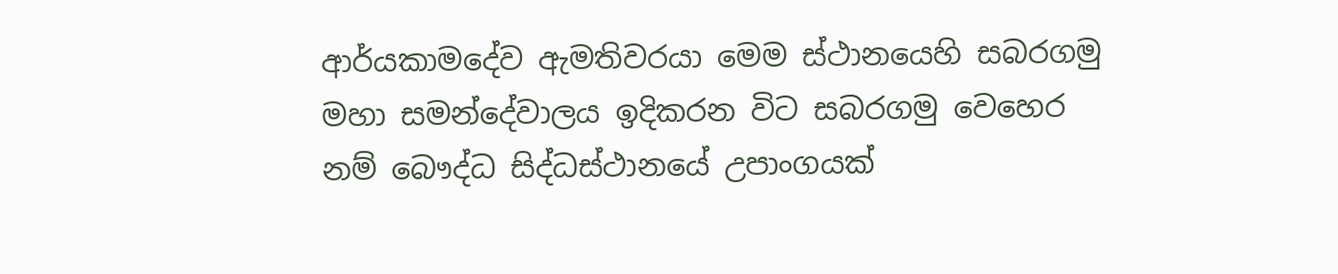ආර්යකාමදේව ඇමතිවරයා මෙම ස්ථානයෙහි සබරගමු මහා සමන්දේවාලය ඉදිකරන විට සබරගමු වෙහෙර නම් බෞද්ධ සිද්ධස්ථානයේ උපාංගයක්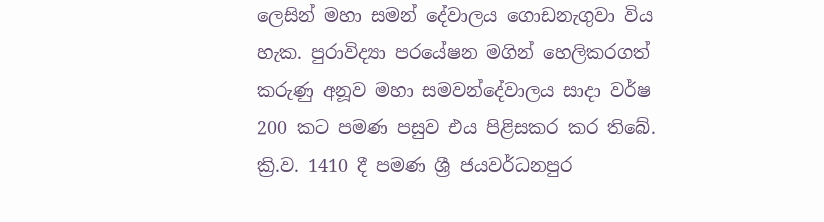ලෙසින් මහා සමන් දේවාලය ගොඩනැගුවා විය හැක. පුරාවිද්‍යා පරයේෂන මගින් හෙලිකරගත් කරුණු අනූව මහා සමවන්දේවාලය සාදා වර්ෂ 200 කට පමණ පසුව එය පිළිසකර කර තිබේ. ක්‍රි.ව. 1410 දී පමණ ශ්‍රී ජයවර්ධනපුර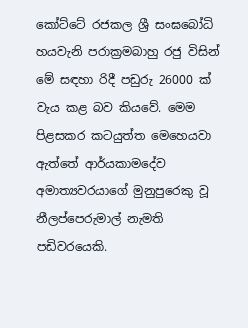කෝට්ටේ රජකල ශ්‍රී සංඝබෝධි හයවැනි පරාක්‍රමබාහු රජු විසින් මේ සඳහා රිදී පඩුරු 26000 ක් වැය කළ බව කියවේ. මෙම පිළසකර කටයුත්ත මෙහෙයවා ඇත්තේ ආර්යකාමදේව අමාත්‍යවරයාගේ මුනුපුරෙකු වූ නීලප්පෙරුමාල් නැමති පඩිවරයෙකි.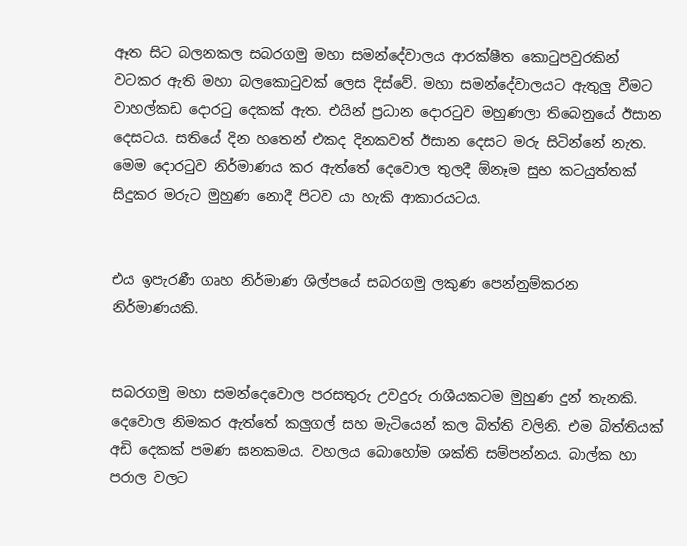ඈත සිට බලනකල සබරගමු මහා සමන්දේවාලය ආරක්ෂීත කොටුපවුරකින් වටකර ඇති මහා බලකොටුවක් ලෙස දිස්වේ. මහා සමන්දේවාලයට ඇතුලු වීමට වාහල්කඩ දොරටු දෙකක් ඇත. එයින් ප්‍රධාන දොරටුව මහුණලා තිබෙනුයේ ඊසාන දෙසටය. සතියේ දින හතෙන් එකද දිනකවත් ඊසාන දෙසට මරු සිටින්නේ නැත. මෙම දොරටුව නිර්මාණය කර ඇත්තේ දෙවොල තුලදී ඕනෑම සුභ කටයුත්තක් සිදුකර මරුට මුහුණ නොදී පිටව යා හැකි ආකාරය‍ටය.


එය ඉපැරණී ගෘහ නිර්මාණ ශිල්පයේ සබරගමු ලකුණ පෙන්නුම්කරන නිර්මාණයකි.


සබරගමු මහා සමන්දෙවොල පරසතුරු උවදුරු රාශීයකටම මුහුණ දුන් තැනකි. දෙවොල නිමකර ඇත්තේ කලුගල් සහ මැටියෙන් කල බිත්ති වලිනි. එම බිත්තියක් අඩි දෙකක් පමණ ඝනකමය. වහලය බොහෝම ශක්ති සම්පන්නය. බාල්ක හා පරාල වලට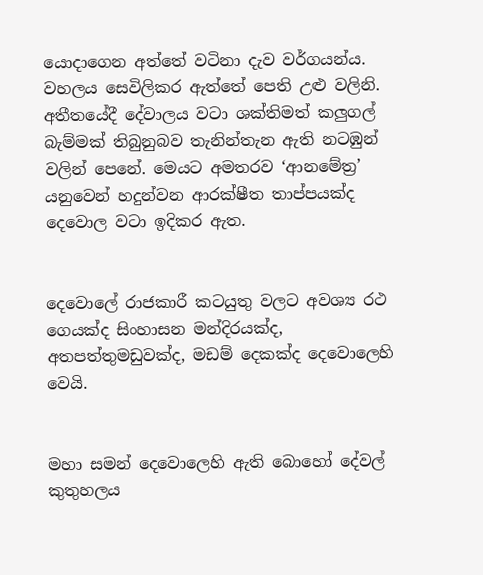යොදාගෙන අත්තේ වටිනා දැව වර්ගයන්ය. වහලය සෙවිලිකර ඇත්තේ පෙති උළු වලිනි. අතීතයේදී දේවාලය වටා ශක්තිමත් කලුගල් බැම්මක් තිබුනුබව තැනින්තැන ඇති නටඹුන් වලින් පෙනේ. මෙයට අමතරව ‘ආනමේත්‍ර’ යනුවෙන් හදුන්වන ආරක්ෂීත තාප්පයක්ද දෙවොල වටා ඉදිකර ඇත.


දෙවොලේ රාජකාරී කටයුතු වලට අවශ්‍ය රථ ගෙයක්ද සිංහාසන මන්දිරයක්ද, අතපත්තුමඩුවක්ද, මඩම් දෙකක්ද දෙවොලෙහි වෙයි.


මහා සමන් දෙවොලෙහි ඇති බොහෝ දේවල් කුතුහලය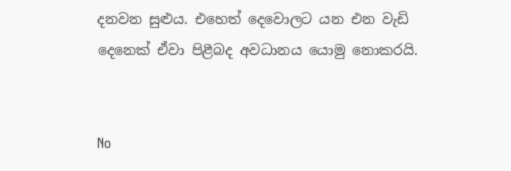දනවන සුළුය. එහෙත් දෙවොලට යන එන වැඩි දෙනෙක් ඒවා පිළීබද අවධානය යොමු නොකරයි.


No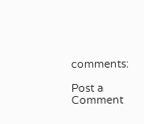comments:

Post a Comment